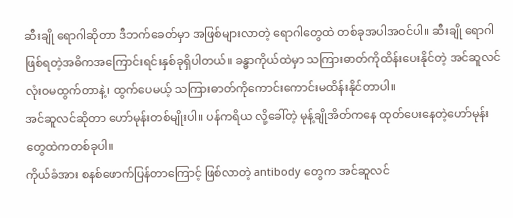ဆီးချို ရောဂါဆိုတာ ဒီဘက်ခေတ်မှာ အဖြစ်များလာတဲ့ ရောဂါတွေထဲ တစ်ခုအပါအဝင်ပါ။ ဆီးချို ရောဂါ ဖြစ်ရတဲ့အဓိကအကြောင်းရင်းနှစ်ခုရှိပါတယ်။ ခန္ဓာကိုယ်ထဲမှာ သကြားဓာတ်ကိုထိန်းပေးနိုင်တဲ့ အင်ဆူလင် လုံးဝမထွက်တာနဲ့၊ ထွက်ပေမယ့် သကြားဓာတ်ကိုကောင်းကောင်းမထိန်းနိုင်တာပါ။
အင်ဆူလင်ဆိုတာ ဟော်မုန်းတစ်မျိုးပါ။ ပန်ကရိယ လို့ခေါ်တဲ့ မုန့်ချိုအိတ်ကနေ ထုတ်ပေးနေတဲ့ဟော်မုန်းတွေထဲကတစ်ခုပါ။
ကိုယ်ခံအား စနစ်ဖောက်ပြန်တာကြောင့် ဖြစ်လာတဲ့ antibody တွေက အင်ဆူလင်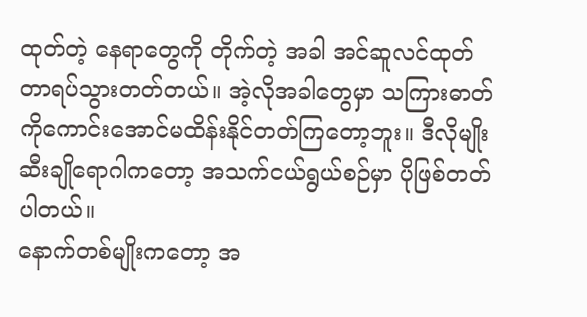ထုတ်တဲ့ နေရာတွေကို တိုက်တဲ့ အခါ အင်ဆူလင်ထုတ်တာရပ်သွားတတ်တယ်။ အဲ့လိုအခါတွေမှာ သကြားဓာတ်ကိုကောင်းအောင်မထိန်းနိုင်တတ်ကြတော့ဘူး။ ဒီလိုမျိုး ဆီးချိုရောဂါကတော့ အသက်ငယ်ရွယ်စဉ်မှာ ပိုဖြစ်တတ်ပါတယ်။
နောက်တစ်မျိုးကတော့ အ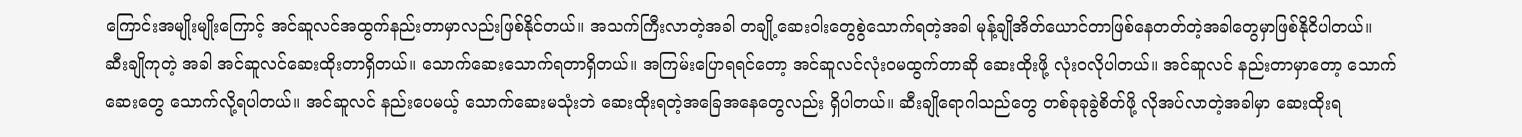ကြောင်းအမျိုးမျိုးကြောင့် အင်ဆူလင်အထွက်နည်းတာမှာလည်းဖြစ်နိုင်တယ်။ အသက်ကြီးလာတဲ့အခါ တချို့ဆေးဝါးတွေစွဲသောက်ရတဲ့အခါ မုန့်ချိုအိတ်ယောင်တာဖြစ်နေတတ်တဲ့အခါတွေမှာဖြစ်နိုငိပါတယ်။
ဆီးချိုကုတဲ့ အခါ အင်ဆူလင်ဆေးထိုးတာရှိတယ်။ သောက်ဆေးသောက်ရတာရှိတယ်။ အကြမ်းပြောရရင်တော့ အင်ဆူလင်လုံးဝမထွက်တာဆို ဆေးထိုးဖို့ လုံးဝလိုပါတယ်။ အင်ဆူလင် နည်းတာမှာတော့ သောက်ဆေးတွေ သောက်လို့ရပါတယ်။ အင်ဆူလင် နည်းပေမယ့် သောက်ဆေးမသုံးဘဲ ဆေးထိုးရတဲ့အခြေအနေတွေလည်း ရှိပါတယ်။ ဆီးချိုရောဂါသည်တွေ တစ်ခုခုခွဲစိတ်ဖို့ လိုအပ်လာတဲ့အခါမှာ ဆေးထိုးရ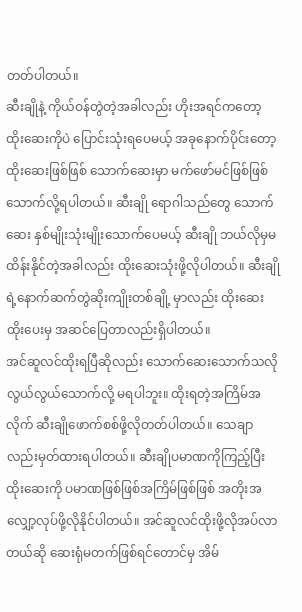တတ်ပါတယ်။
ဆီးချိုနဲ့ ကိုယ်ဝန်တွဲတဲ့အခါလည်း ဟိုးအရင်ကတော့ ထိုးဆေးကိုပဲ ပြောင်းသုံးရပေမယ့် အခုနောက်ပိုင်းတော့ ထိုးဆေးဖြစ်ဖြစ် သောက်ဆေးမှာ မက်ဖော်မင်ဖြစ်ဖြစ် သောက်လို့ရပါတယ်။ ဆီးချို ရောဂါသည်တွေ သောက်ဆေး နှစ်မျိုးသုံးမျိုးသောက်ပေမယ့် ဆီးချို ဘယ်လိုမှမထိန်းနိုင်တဲ့အခါလည်း ထိုးဆေးသုံးဖို့လိုပါတယ်။ ဆီးချိုရဲ့နောက်ဆက်တွဲဆိုးကျိုးတစ်ချို့ မှာလည်း ထိုးဆေးထိုးပေးမှ အဆင်ပြေတာလည်းရှိပါတယ်။
အင်ဆူလင်ထိုးရပြီဆိုလည်း သောက်ဆေးသောက်သလို လွယ်လွယ်သောက်လို့ မရပါဘူး။ ထိုးရတဲ့အကြိမ်အလိုက် ဆီးချိုဖောက်စစ်ဖို့လိုတတ်ပါတယ်။ သေချာလည်းမှတ်ထားရပါတယ်။ ဆီးချိုပမာဏကိုကြည့်ပြီး ထိုးဆေးကို ပမာဏဖြစ်ဖြစ်အကြိမ်ဖြစ်ဖြစ် အတိုးအလျှော့လုပ်ဖို့လိုနိုင်ပါတယ်။ အင်ဆူလင်ထိုးဖို့လိုအပ်လာတယ်ဆို ဆေးရုံမတက်ဖြစ်ရင်တောင်မှ အိမ်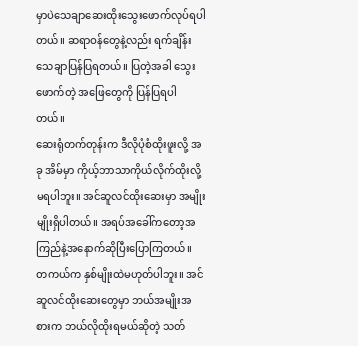မှာပဲသေချာဆေးထိုးသွေးဖောက်လုပ်ရပါတယ်။ ဆရာဝန်တွေနဲ့လည်း ရက်ချိန်းသေချာပြန်ပြရတယ်။ ပြတဲ့အခါ သွေးဖောက်တဲ့ အဖြေတွေကို ပြန်ပြရပါတယ်။
ဆေးရုံတက်တုန်းက ဒီလိုပုံစံထိုးဖူးလို့ အခု အိမ်မှာ ကိုယ့်ဘာသာကိုယ်လိုက်ထိုးလို့မရပါဘူး။ အင်ဆူလင်ထိုးဆေးမှာ အမျိုးမျိုးရှိပါတယ်။ အရပ်အခေါ်ကတော့အကြည်နဲ့အနောက်ဆိုပြီးပြောကြတယ်။ တကယ်က နှစ်မျိုးထဲမဟုတ်ပါဘူး။ အင်ဆူလင်ထိုးဆေးတွေမှာ ဘယ်အမျိုးအစားက ဘယ်လိုထိုးရမယ်ဆိုတဲ့ သတ်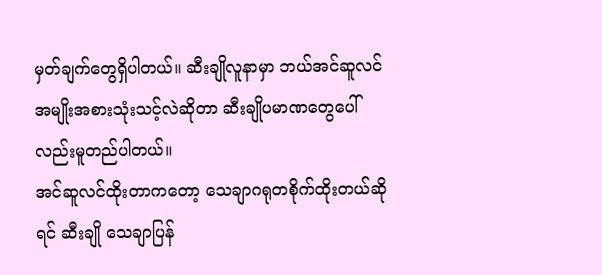မှတ်ချက်တွေရှိပါတယ်။ ဆီးချိုလူနာမှာ ဘယ်အင်ဆူလင်အမျိုးအစားသုံးသင့်လဲဆိုတာ ဆီးချိုပမာဏတွေပေါ်လည်းမူတည်ပါတယ်။
အင်ဆူလင်ထိုးတာကတော့ သေချာဂရုတစိုက်ထိုးတယ်ဆိုရင် ဆီးချို သေချာပြန်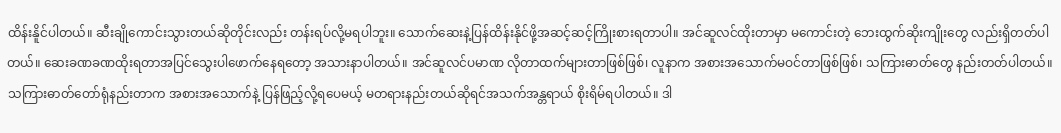ထိန်းနိူင်ပါတယ်။ ဆီးချိုကောင်းသွားတယ်ဆိုတိုင်းလည်း တန်းရပ်လို့မရပါဘူး။ သောက်ဆေးနဲ့ပြန်ထိန်းနိုင်ဖို့အဆင့်ဆင့်ကြိုးစားရတာပါ။ အင်ဆူလင်ထိုးတာမှာ မကောင်းတဲ့ ဘေးထွက်ဆိုးကျိုးတွေ လည်းရှိတတ်ပါတယ်။ ဆေးခဏခဏထိုးရတာအပြင်သွေးပါဖောက်နေရတော့ အသားနာပါတယ်။ အင်ဆူလင်ပမာဏ လိုတာထက်များတာဖြစ်ဖြစ်၊ လူနာက အစားအသောက်မဝင်တာဖြစ်ဖြစ်၊ သကြားဓာတ်တွေ နည်းတတ်ပါတယ်။
သကြားဓာတ်တော်ရုံနည်းတာက အစားအသောက်နဲ့ ပြန်ဖြည့်လို့ရပေမယ့် မတရားနည်းတယ်ဆိုရင်အသက်အန္တရာယ် စိုးရိမ်ရပါတယ်။ ဒါ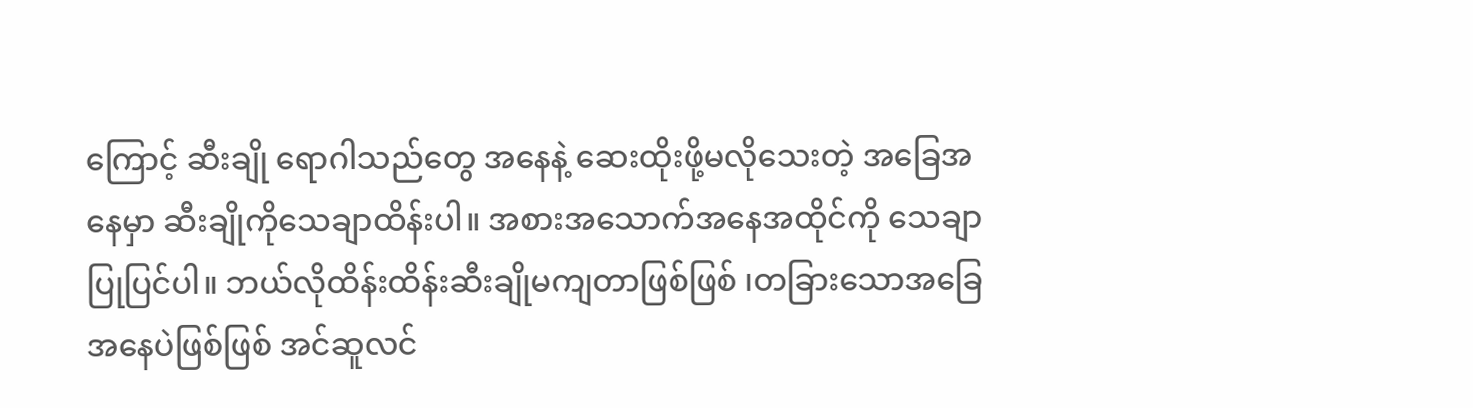ကြောင့် ဆီးချို ရောဂါသည်တွေ အနေနဲ့ ဆေးထိုးဖို့မလိုသေးတဲ့ အခြေအနေမှာ ဆီးချိုကိုသေချာထိန်းပါ။ အစားအသောက်အနေအထိုင်ကို သေချာပြုပြင်ပါ။ ဘယ်လိုထိန်းထိန်းဆီးချိုမကျတာဖြစ်ဖြစ် ၊တခြားသောအခြေအနေပဲဖြစ်ဖြစ် အင်ဆူလင်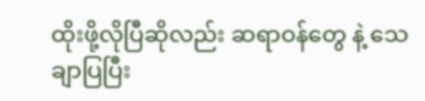ထိုးဖို့လိုပြီဆိုလည်း ဆရာဝန်တွေ နဲ့ သေချာပြပြီး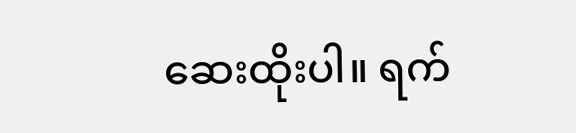ဆေးထိုးပါ။ ရက်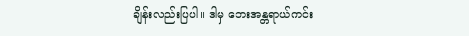ချိန်းလည်းပြပါ။ ဒါမှ ဘေးအန္တရာယ်ကင်း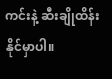ကင်းနဲ့ ဆီးချိုထိန်းနိုင်မှာပါ။